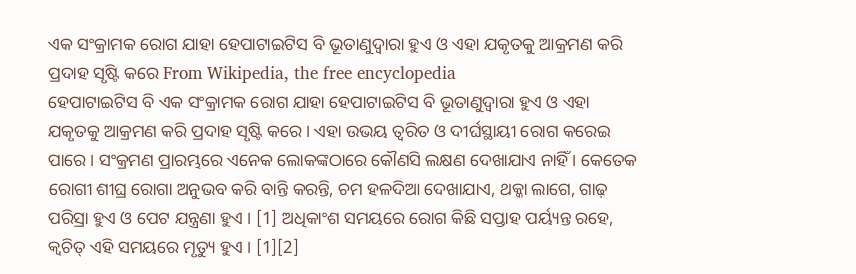ଏକ ସଂକ୍ରାମକ ରୋଗ ଯାହା ହେପାଟାଇଟିସ ବି ଭୂତାଣୁଦ୍ୱାରା ହୁଏ ଓ ଏହା ଯକୃତକୁ ଆକ୍ରମଣ କରି ପ୍ରଦାହ ସୃଷ୍ଟି କରେ From Wikipedia, the free encyclopedia
ହେପାଟାଇଟିସ ବି ଏକ ସଂକ୍ରାମକ ରୋଗ ଯାହା ହେପାଟାଇଟିସ ବି ଭୂତାଣୁଦ୍ୱାରା ହୁଏ ଓ ଏହା ଯକୃତକୁ ଆକ୍ରମଣ କରି ପ୍ରଦାହ ସୃଷ୍ଟି କରେ । ଏହା ଉଭୟ ତ୍ୱରିତ ଓ ଦୀର୍ଘସ୍ଥାୟୀ ରୋଗ କରେଇ ପାରେ । ସଂକ୍ରମଣ ପ୍ରାରମ୍ଭରେ ଏନେକ ଲୋକଙ୍କଠାରେ କୌଣସି ଲକ୍ଷଣ ଦେଖାଯାଏ ନାହିଁ । କେତେକ ରୋଗୀ ଶୀଘ୍ର ରୋଗା ଅନୁଭବ କରି ବାନ୍ତି କରନ୍ତି, ଚମ ହଳଦିଆ ଦେଖାଯାଏ, ଥକ୍କା ଲାଗେ, ଗାଢ଼ ପରିସ୍ରା ହୁଏ ଓ ପେଟ ଯନ୍ତ୍ରଣା ହୁଏ । [1] ଅଧିକାଂଶ ସମୟରେ ରୋଗ କିଛି ସପ୍ତାହ ପର୍ୟ୍ୟନ୍ତ ରହେ, କ୍ୱଚିତ୍ ଏହି ସମୟରେ ମୃତ୍ୟୁ ହୁଏ । [1][2]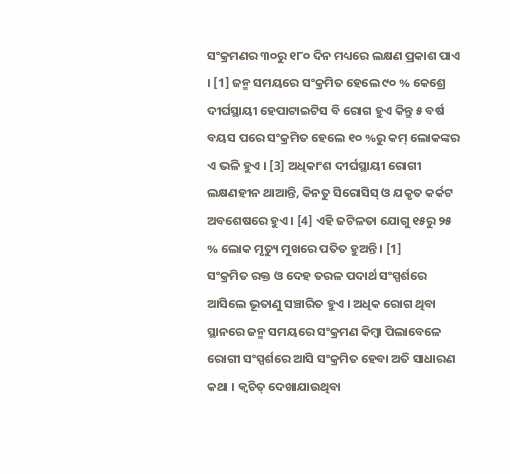ସଂକ୍ରମଣର ୩୦ରୁ ୧୮୦ ଦିନ ମଧ୍ୟରେ ଲକ୍ଷଣ ପ୍ରକାଶ ପାଏ । [1] ଜନ୍ମ ସମୟରେ ସଂକ୍ରମିତ ହେଲେ ୯୦ % କେଶ୍ରେ ଦୀର୍ଘସ୍ଥାୟୀ ହେପାଟାଇଟିସ ବି ରୋଗ ହୁଏ କିନ୍ତୁ ୫ ବର୍ଷ ବୟସ ପରେ ସଂକ୍ରମିତ ହେଲେ ୧୦ %ରୁ କମ୍ ଲୋକଙ୍କର ଏ ଭଳି ହୁଏ । [3] ଅଧିକାଂଶ ଦୀର୍ଘସ୍ଥାୟୀ ରୋଗୀ ଲକ୍ଷଣହୀନ ଥାଆନ୍ତି, କିନତୁ ସିରୋସିସ୍ ଓ ଯକୃତ କର୍କଟ ଅବଶେଷରେ ହୁଏ । [4] ଏହି ଜଟିଳତା ଯୋଗୁ ୧୫ରୁ ୨୫ % ଲୋକ ମୃତ୍ୟୁ ମୁଖରେ ପତିତ ହୁଅନ୍ତି । [1]
ସଂକ୍ରମିତ ରକ୍ତ ଓ ଦେହ ତରଳ ପଦାର୍ଥ ସଂସ୍ପର୍ଶରେ ଆସିଲେ ଭୂତାଣୁ ସଞ୍ଚାରିତ ହୁଏ । ଅଧିକ ରୋଗ ଥିବା ସ୍ଥାନରେ ଜନ୍ମ ସମୟରେ ସଂକ୍ରମଣ କିମ୍ବା ପିଲାବେଳେ ରୋଗୀ ସଂସ୍ପର୍ଶରେ ଆସି ସଂକ୍ରମିତ ହେବା ଅତି ସାଧାରଣ କଥା । କ୍ୱଚିତ୍ ଦେଖାଯାଉଥିବା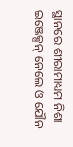ସ୍ଥାନରେ ଶୀରାମାଧ୍ୟମ ନିଶା ଇଞ୍ଜେକ୍ସନ୍ ନେଲେ ଓ ଯୌନ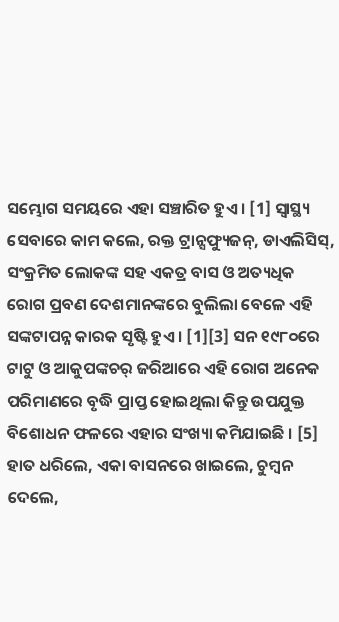ସମ୍ଭୋଗ ସମୟରେ ଏହା ସଞ୍ଚାରିତ ହୁଏ । [1] ସ୍ୱାସ୍ଥ୍ୟ ସେବାରେ କାମ କଲେ, ରକ୍ତ ଟ୍ରାନ୍ସଫ୍ୟୁଜନ୍, ଡାଏଲିସିସ୍, ସଂକ୍ରମିତ ଲୋକଙ୍କ ସହ ଏକତ୍ର ବାସ ଓ ଅତ୍ୟଧିକ ରୋଗ ପ୍ରବଣ ଦେଶମାନଙ୍କରେ ବୁଲିଲା ବେଳେ ଏହି ସଙ୍କଟାପନ୍ନ କାରକ ସୃଷ୍ଟି ହୁଏ । [1][3] ସନ ୧୯୮୦ରେ ଟାଟୁ ଓ ଆକୁପଙ୍କଚର୍ ଜରିଆରେ ଏହି ରୋଗ ଅନେକ ପରିମାଣରେ ବୃଦ୍ଧି ପ୍ରାପ୍ତ ହୋଇଥିଲା କିନ୍ତୁ ଉପଯୁକ୍ତ ବିଶୋଧନ ଫଳରେ ଏହାର ସଂଖ୍ୟା କମିଯାଇଛି । [5] ହାତ ଧରିଲେ, ଏକା ବାସନରେ ଖାଇଲେ, ଚୁମ୍ବନ ଦେଲେ,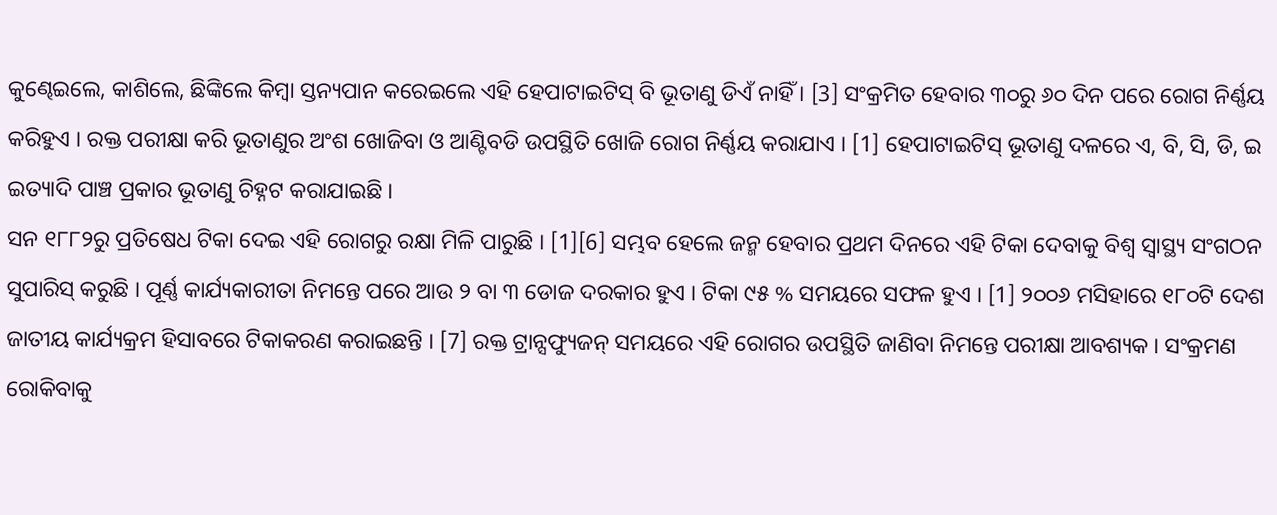କୁଣ୍ଢେଇଲେ, କାଶିଲେ, ଛିଙ୍କିଲେ କିମ୍ବା ସ୍ତନ୍ୟପାନ କରେଇଲେ ଏହି ହେପାଟାଇଟିସ୍ ବି ଭୂତାଣୁ ଡିଏଁ ନାହିଁ । [3] ସଂକ୍ରମିତ ହେବାର ୩୦ରୁ ୬୦ ଦିନ ପରେ ରୋଗ ନିର୍ଣ୍ଣୟ କରିହୁଏ । ରକ୍ତ ପରୀକ୍ଷା କରି ଭୂତାଣୁର ଅଂଶ ଖୋଜିବା ଓ ଆଣ୍ଟିବଡି ଉପସ୍ଥିତି ଖୋଜି ରୋଗ ନିର୍ଣ୍ଣୟ କରାଯାଏ । [1] ହେପାଟାଇଟିସ୍ ଭୂତାଣୁ ଦଳରେ ଏ, ବି, ସି, ଡି, ଇ ଇତ୍ୟାଦି ପାଞ୍ଚ ପ୍ରକାର ଭୂତାଣୁ ଚିହ୍ନଟ କରାଯାଇଛି ।
ସନ ୧୮୮୨ରୁ ପ୍ରତିଷେଧ ଟିକା ଦେଇ ଏହି ରୋଗରୁ ରକ୍ଷା ମିଳି ପାରୁଛି । [1][6] ସମ୍ଭବ ହେଲେ ଜନ୍ମ ହେବାର ପ୍ରଥମ ଦିନରେ ଏହି ଟିକା ଦେବାକୁ ବିଶ୍ୱ ସ୍ୱାସ୍ଥ୍ୟ ସଂଗଠନ ସୁପାରିସ୍ କରୁଛି । ପୂର୍ଣ୍ଣ କାର୍ଯ୍ୟକାରୀତା ନିମନ୍ତେ ପରେ ଆଉ ୨ ବା ୩ ଡୋଜ ଦରକାର ହୁଏ । ଟିକା ୯୫ % ସମୟରେ ସଫଳ ହୁଏ । [1] ୨୦୦୬ ମସିହାରେ ୧୮୦ଟି ଦେଶ ଜାତୀୟ କାର୍ଯ୍ୟକ୍ରମ ହିସାବରେ ଟିକାକରଣ କରାଇଛନ୍ତି । [7] ରକ୍ତ ଟ୍ରାନ୍ସଫ୍ୟୁଜନ୍ ସମୟରେ ଏହି ରୋଗର ଉପସ୍ଥିତି ଜାଣିବା ନିମନ୍ତେ ପରୀକ୍ଷା ଆବଶ୍ୟକ । ସଂକ୍ରମଣ ରୋକିବାକୁ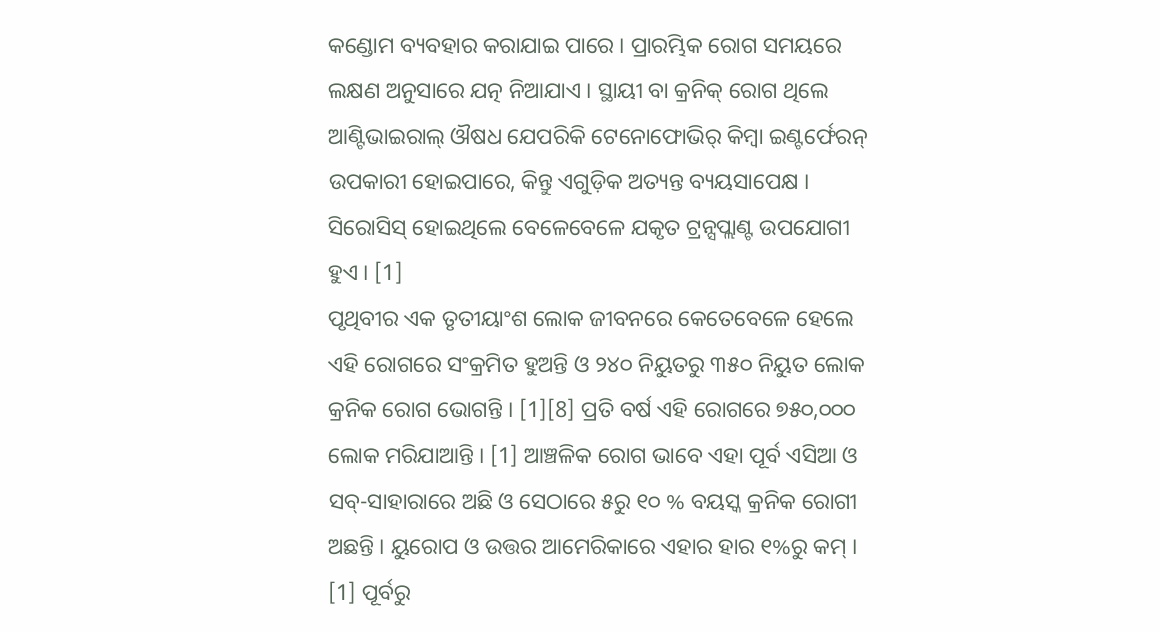କଣ୍ଡୋମ ବ୍ୟବହାର କରାଯାଇ ପାରେ । ପ୍ରାରମ୍ଭିକ ରୋଗ ସମୟରେ ଲକ୍ଷଣ ଅନୁସାରେ ଯତ୍ନ ନିଆଯାଏ । ସ୍ଥାୟୀ ବା କ୍ରନିକ୍ ରୋଗ ଥିଲେ ଆଣ୍ଟିଭାଇରାଲ୍ ଔଷଧ ଯେପରିକି ଟେନୋଫୋଭିର୍ କିମ୍ବା ଇଣ୍ଟର୍ଫେରନ୍ ଉପକାରୀ ହୋଇପାରେ, କିନ୍ତୁ ଏଗୁଡ଼ିକ ଅତ୍ୟନ୍ତ ବ୍ୟୟସାପେକ୍ଷ । ସିରୋସିସ୍ ହୋଇଥିଲେ ବେଳେବେଳେ ଯକୃତ ଟ୍ରନ୍ସପ୍ଲାଣ୍ଟ ଉପଯୋଗୀ ହୁଏ । [1]
ପୃଥିବୀର ଏକ ତୃତୀୟାଂଶ ଲୋକ ଜୀବନରେ କେତେବେଳେ ହେଲେ ଏହି ରୋଗରେ ସଂକ୍ରମିତ ହୁଅନ୍ତି ଓ ୨୪୦ ନିୟୁତରୁ ୩୫୦ ନିୟୁତ ଲୋକ କ୍ରନିକ ରୋଗ ଭୋଗନ୍ତି । [1][8] ପ୍ରତି ବର୍ଷ ଏହି ରୋଗରେ ୭୫୦,୦୦୦ ଲୋକ ମରିଯାଆନ୍ତି । [1] ଆଞ୍ଚଳିକ ରୋଗ ଭାବେ ଏହା ପୂର୍ବ ଏସିଆ ଓ ସବ୍-ସାହାରାରେ ଅଛି ଓ ସେଠାରେ ୫ରୁ ୧୦ % ବୟସ୍କ କ୍ରନିକ ରୋଗୀ ଅଛନ୍ତି । ୟୁରୋପ ଓ ଉତ୍ତର ଆମେରିକାରେ ଏହାର ହାର ୧%ରୁ କମ୍ । [1] ପୂର୍ବରୁ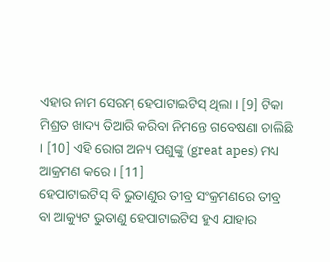ଏହାର ନାମ ସେରମ୍ ହେପାଟାଇଟିସ୍ ଥିଲା । [9] ଟିକା ମିଶ୍ରତ ଖାଦ୍ୟ ତିଆରି କରିବା ନିମନ୍ତେ ଗବେଷଣା ଚାଲିଛି । [10] ଏହି ରୋଗ ଅନ୍ୟ ପଶୁଙ୍କୁ (great apes) ମଧ୍ୟ ଆକ୍ରମଣ କରେ । [11]
ହେପାଟାଇଟିସ୍ ବି ଭୁତାଣୁର ତୀବ୍ର ସଂକ୍ରମଣରେ ତୀବ୍ର ବା ଆକ୍ୟୁଟ ଭୁତାଣୁ ହେପାଟାଇଟିସ ହୁଏ ଯାହାର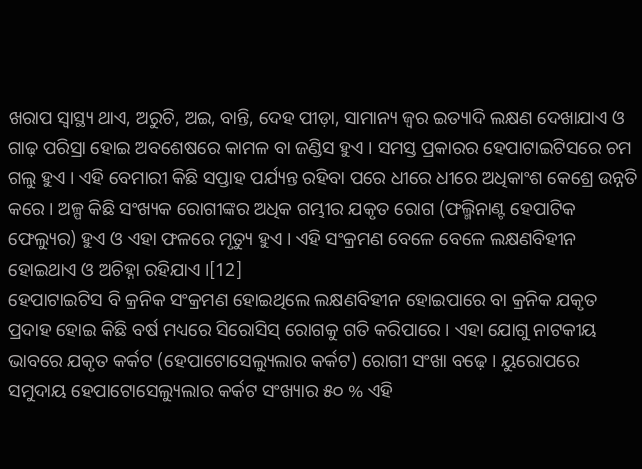ଖରାପ ସ୍ୱାସ୍ଥ୍ୟ ଥାଏ, ଅରୁଚି, ଅଇ, ବାନ୍ତି, ଦେହ ପୀଡ଼ା, ସାମାନ୍ୟ ଜ୍ୱର ଇତ୍ୟାଦି ଲକ୍ଷଣ ଦେଖାଯାଏ ଓ ଗାଢ଼ ପରିସ୍ରା ହୋଇ ଅବଶେଷରେ କାମଳ ବା ଜଣ୍ଡିସ ହୁଏ । ସମସ୍ତ ପ୍ରକାରର ହେପାଟାଇଟିସରେ ଚମ ଗଲୁ ହୁଏ । ଏହି ବେମାରୀ କିଛି ସପ୍ତାହ ପର୍ଯ୍ୟନ୍ତ ରହିବା ପରେ ଧୀରେ ଧୀରେ ଅଧିକାଂଶ କେଶ୍ରେ ଉନ୍ନତି କରେ । ଅଳ୍ପ କିଛି ସଂଖ୍ୟକ ରୋଗୀଙ୍କର ଅଧିକ ଗମ୍ଭୀର ଯକୃତ ରୋଗ (ଫଲ୍ମିନାଣ୍ଟ ହେପାଟିକ ଫେଲ୍ୟୁର) ହୁଏ ଓ ଏହା ଫଳରେ ମୃତ୍ୟୁ ହୁଏ । ଏହି ସଂକ୍ରମଣ ବେଳେ ବେଳେ ଲକ୍ଷଣବିହୀନ ହୋଇଥାଏ ଓ ଅଚିହ୍ନା ରହିଯାଏ ।[12]
ହେପାଟାଇଟିସ ବି କ୍ରନିକ ସଂକ୍ରମଣ ହୋଇଥିଲେ ଲକ୍ଷଣବିହୀନ ହୋଇପାରେ ବା କ୍ରନିକ ଯକୃତ ପ୍ରଦାହ ହୋଇ କିଛି ବର୍ଷ ମଧ୍ୟରେ ସିରୋସିସ୍ ରୋଗକୁ ଗତି କରିପାରେ । ଏହା ଯୋଗୁ ନାଟକୀୟ ଭାବରେ ଯକୃତ କର୍କଟ (ହେପାଟୋସେଲ୍ୟୁଲାର କର୍କଟ) ରୋଗୀ ସଂଖା ବଢ଼େ । ୟୁରୋପରେ ସମୁଦାୟ ହେପାଟୋସେଲ୍ୟୁଲାର କର୍କଟ ସଂଖ୍ୟାର ୫୦ % ଏହି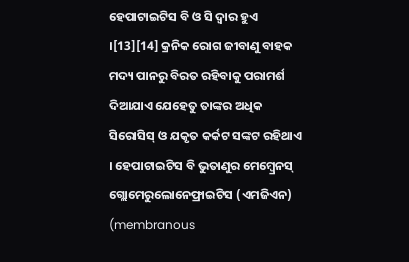ହେପାଟାଇଟିସ ବି ଓ ସି ଦ୍ୱାର ହୁଏ ।[13][14] କ୍ରନିକ ରୋଗ ଜୀବାଣୁ ବାହକ ମଦ୍ୟ ପାନରୁ ବିରତ ରହିବାକୁ ପରାମର୍ଶ ଦିଆଯାଏ ଯେହେତୁ ତାଙ୍କର ଅଧିକ ସିରୋସିସ୍ ଓ ଯକୃତ କର୍କଟ ସଙ୍କଟ ରହିଥାଏ । ହେପାଟାଇଟିସ ବି ଭୁତାଣୁର ମେମ୍ବ୍ରେନସ୍ ଗ୍ଲୋମେରୁଲୋନେଫ୍ରାଇଟିସ (ଏମଜିଏନ) (membranous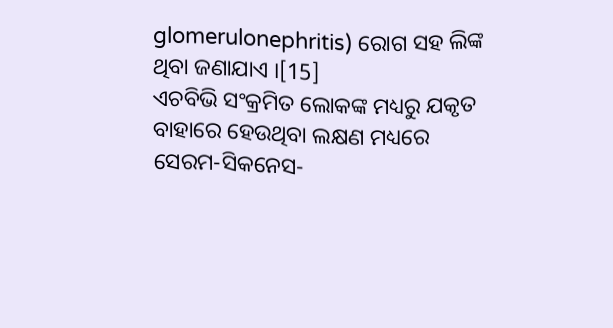glomerulonephritis) ରୋଗ ସହ ଲିଙ୍କ ଥିବା ଜଣାଯାଏ ।[15]
ଏଚବିଭି ସଂକ୍ରମିତ ଲୋକଙ୍କ ମଧ୍ୟରୁ ଯକୃତ ବାହାରେ ହେଉଥିବା ଲକ୍ଷଣ ମଧ୍ୟରେ ସେରମ-ସିକନେସ-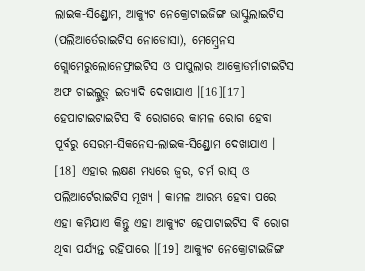ଲାଇକ-ସିଣ୍ଡ୍ରୋମ, ଆକ୍ୟୁଟ ନେକ୍ରୋଟାଇଜିଙ୍ଗ ଭାସ୍କୁଲାଇଟିସ (ପଲିଆର୍ତେରାଇଟିସ ନୋଡୋସା), ମେମ୍ବ୍ରେନସ ଗ୍ଲୋମେରୁଲୋନେଫ୍ରାଇଟିସ ଓ ପାପୁଲାର ଆକ୍ରୋଡର୍ମାଟାଇଟିସ ଅଫ ଚାଇଲ୍ଡ୍ହୁଡ୍ ଇତ୍ୟାଦି ଦେଖାଯାଏ ।[16][17] ହେପାଟାଇଟାଇଟିସ ବି ରୋଗରେ କାମଳ ରୋଗ ହେବା ପୂର୍ବରୁ ସେରମ-ସିକନେସ-ଲାଇକ-ସିଣ୍ଡ୍ରୋମ ଦେଖାଯାଏ । [18] ଏହାର ଲକ୍ଷଣ ମଧ୍ୟରେ ଜ୍ୱର, ଚର୍ମ ରାସ୍ ଓ ପଲିଆର୍ଟେରାଇଟିସ ମୂଖ୍ୟ । କାମଳ ଆରମ୍ଭ ହେବା ପରେ ଏହା କମିଯାଏ କିନ୍ତୁ ଏହା ଆକ୍ୟୁଟ ହେପାଟାଇଟିସ ବି ରୋଗ ଥିବା ପର୍ଯ୍ୟନ୍ତ ରହିପାରେ ।[19] ଆକ୍ୟୁଟ ନେକ୍ରୋଟାଇଜିଙ୍ଗ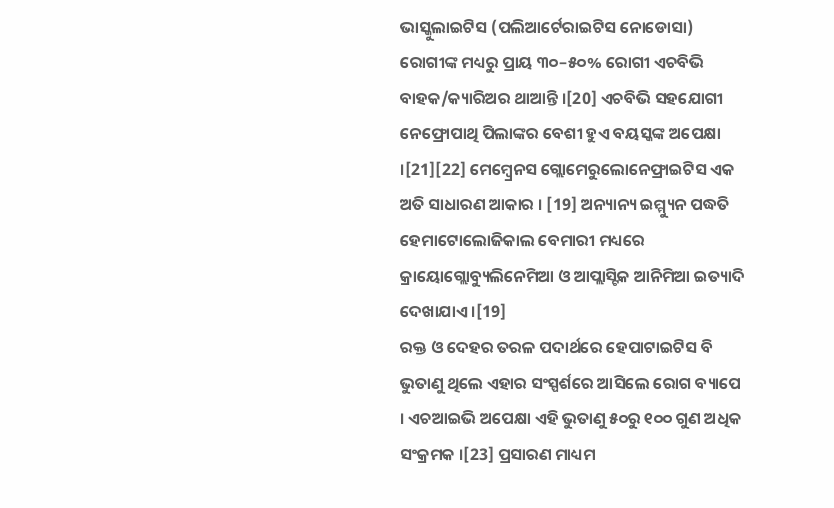ଭାସ୍କୁଲାଇଟିସ (ପଲିଆର୍ଟେରାଇଟିସ ନୋଡୋସା) ରୋଗୀଙ୍କ ମଧ୍ୟରୁ ପ୍ରାୟ ୩୦–୫୦% ରୋଗୀ ଏଚବିଭି ବାହକ/କ୍ୟାରିଅର ଥାଆନ୍ତି ।[20] ଏଚବିଭି ସହଯୋଗୀ ନେଫ୍ରୋପାଥି ପିଲାଙ୍କର ବେଶୀ ହୁଏ ବୟସ୍କଙ୍କ ଅପେକ୍ଷା ।[21][22] ମେମ୍ବ୍ରେନସ ଗ୍ଲୋମେରୁଲୋନେଫ୍ରାଇଟିସ ଏକ ଅତି ସାଧାରଣ ଆକାର । [19] ଅନ୍ୟାନ୍ୟ ଇମ୍ମ୍ୟୁନ ପଦ୍ଧତି ହେମାଟୋଲୋଜିକାଲ ବେମାରୀ ମଧ୍ୟରେ କ୍ରାୟୋଗ୍ଲୋବ୍ୟୁଲିନେମିଆ ଓ ଆପ୍ଲାସ୍ଟିକ ଆନିମିଆ ଇତ୍ୟାଦି ଦେଖାଯାଏ ।[19]
ରକ୍ତ ଓ ଦେହର ତରଳ ପଦାର୍ଥରେ ହେପାଟାଇଟିସ ବି ଭୁତାଣୁ ଥିଲେ ଏହାର ସଂସ୍ପର୍ଶରେ ଆସିଲେ ରୋଗ ବ୍ୟାପେ । ଏଚଆଇଭି ଅପେକ୍ଷା ଏହି ଭୁତାଣୁ ୫୦ରୁ ୧୦୦ ଗୁଣ ଅଧିକ ସଂକ୍ରମକ ।[23] ପ୍ରସାରଣ ମାଧ୍ୟମ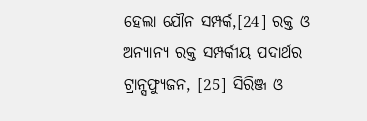ହେଲା ଯୌନ ସମ୍ପର୍କ,[24] ରକ୍ତ ଓ ଅନ୍ୟାନ୍ୟ ରକ୍ତ ସମ୍ପର୍କୀୟ ପଦାର୍ଥର ଟ୍ରାନ୍ସଫ୍ୟୁଜନ, [25] ସିରିଞ୍ଜ ଓ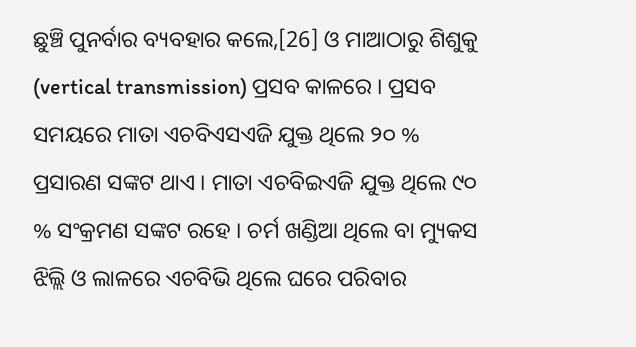ଛୁଞ୍ଚି ପୁନର୍ବାର ବ୍ୟବହାର କଲେ,[26] ଓ ମାଆଠାରୁ ଶିଶୁକୁ (vertical transmission) ପ୍ରସବ କାଳରେ । ପ୍ରସବ ସମୟରେ ମାତା ଏଚବିଏସଏଜି ଯୁକ୍ତ ଥିଲେ ୨୦ % ପ୍ରସାରଣ ସଙ୍କଟ ଥାଏ । ମାତା ଏଚବିଇଏଜି ଯୁକ୍ତ ଥିଲେ ୯୦ % ସଂକ୍ରମଣ ସଙ୍କଟ ରହେ । ଚର୍ମ ଖଣ୍ଡିଆ ଥିଲେ ବା ମ୍ୟୁକସ ଝିଲ୍ଲି ଓ ଲାଳରେ ଏଚବିଭି ଥିଲେ ଘରେ ପରିବାର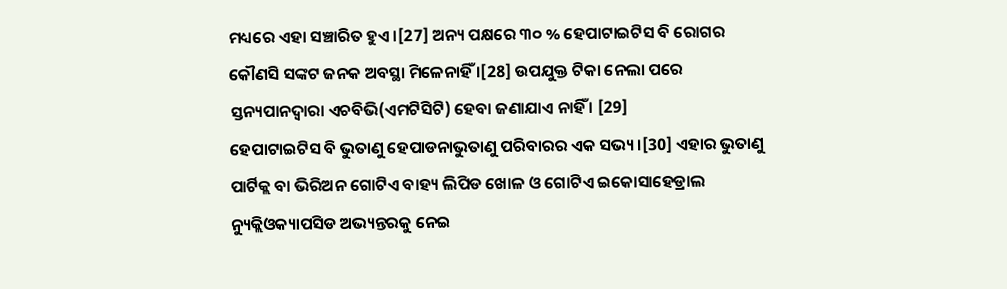ମଧ୍ୟରେ ଏହା ସଞ୍ଚାରିତ ହୁଏ ।[27] ଅନ୍ୟ ପକ୍ଷରେ ୩୦ % ହେପାଟାଇଟିସ ବି ରୋଗର କୌଣସି ସଙ୍କଟ ଜନକ ଅବସ୍ଥା ମିଳେନାହିଁ ।[28] ଉପଯୁକ୍ତ ଟିକା ନେଲା ପରେ ସ୍ତନ୍ୟପାନଦ୍ୱାରା ଏଚବିଭି(ଏମଟିସିଟି) ହେବା ଜଣାଯାଏ ନାହିଁ । [29]
ହେପାଟାଇଟିସ ବି ଭୁତାଣୁ ହେପାଡନାଭୁତାଣୁ ପରିବାରର ଏକ ସଭ୍ୟ ।[30] ଏହାର ଭୁତାଣୁ ପାର୍ଟିକ୍ଲ ବା ଭିରିଅନ ଗୋଟିଏ ବାହ୍ୟ ଲିପିଡ ଖୋଳ ଓ ଗୋଟିଏ ଇକୋସାହେଡ୍ରାଲ ନ୍ୟୁକ୍ଲିଓକ୍ୟାପସିଡ ଅଭ୍ୟନ୍ତରକୁ ନେଇ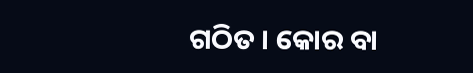ଗଠିତ । କୋର ବା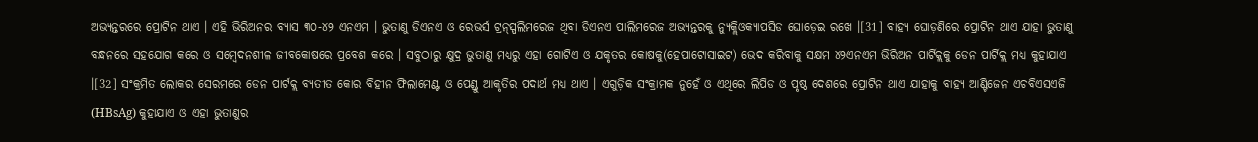ଅଭ୍ୟନ୍ତରରେ ପ୍ରୋଟିନ ଥାଏ । ଏହି ଭିରିଅନର ବ୍ୟାସ ୩୦-୪୨ ଏନଏମ । ଭୁତାଣୁ ଡିଏନଏ ଓ ରେଭର୍ସ ଟ୍ରନ୍ସ୍ପଲିମରେଜ ଥିବା ଡିଏନଏ ପାଲିମରେଜ ଅଭ୍ୟନ୍ତରକୁ ନ୍ୟୁକ୍ଲିଓକ୍ୟାପସିଡ ଘୋଡ଼େଇ ରଖେ ।[31] ବାହ୍ୟ ଘୋଡ଼ଣିରେ ପ୍ରୋଟିନ ଥାଏ ଯାହା ଭୁତାଣୁ ବନ୍ଧନରେ ସହଯୋଗ କରେ ଓ ସମ୍ବେଦନଶୀଳ ଜୀବକୋଷରେ ପ୍ରବେଶ କରେ । ସବୁଠାରୁ କ୍ଷୁଦ୍ର ଭୁତାଣୁ ମଧ୍ୟରୁ ଏହା ଗୋଟିଏ ଓ ଯକୃତର କୋଷକୁ(ହେପାଟୋସାଇଟ) ଭେଦ କରିବାକୁ ସକ୍ଷମ ୪୨ଏନଏମ ଭିରିଅନ ପାର୍ଟିକ୍ଲକୁ ଡେନ ପାର୍ଟିକ୍ଲ ମଧ୍ୟ କୁହାଯାଏ ।[32] ସଂକ୍ରମିତ ଲୋକର ସେରମରେ ଡେନ ପାର୍ଟକ୍ଲ ବ୍ୟତୀତ କୋର ବିହୀନ ଫିଲାମେଣ୍ଟ ଓ ପେଣ୍ଡୁ ଆକୃତିର ପଦାର୍ଥ ମଧ୍ୟ ଥାଏ । ଏଗୁଡ଼ିକ ସଂକ୍ରାମକ ନୁହେଁ ଓ ଏଥିରେ ଲିପିଡ ଓ ପୃଷ୍ଠ ଦେଶରେ ପ୍ରୋଟିନ ଥାଏ ଯାହାକୁ ବାହ୍ୟ ଆଣ୍ଟିଜେନ ଏଚବିଏସଏଜି (HBsAg) କୁହାଯାଏ ଓ ଏହା ଭୁତାଣୁର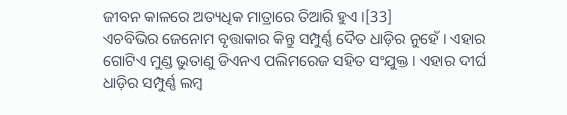ଜୀବନ କାଳରେ ଅତ୍ୟଧିକ ମାତ୍ରାରେ ତିଆରି ହୁଏ ।[33]
ଏଚବିଭିର ଜେନୋମ ବୃତ୍ତାକାର କିନ୍ତୁ ସମ୍ପୁର୍ଣ୍ଣ ଦୈତ ଧାଡ଼ିର ନୁହେଁ । ଏହାର ଗୋଟିଏ ମୁଣ୍ଡ ଭୁତାଣୁ ଡିଏନଏ ପଲିମରେଜ ସହିତ ସଂଯୁକ୍ତ । ଏହାର ଦୀର୍ଘ ଧାଡ଼ିର ସମ୍ପୁର୍ଣ୍ଣ ଲମ୍ବ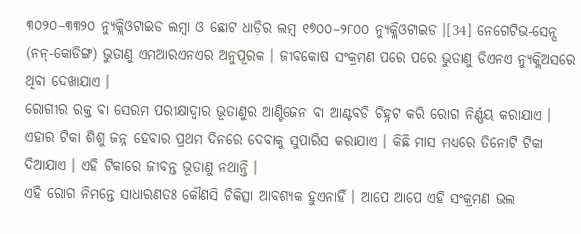୩୦୨୦–୩୩୨୦ ନ୍ୟୁକ୍ଲିଓଟାଇଡ ଲମ୍ବା ଓ ଛୋଟ ଧାଡ଼ିର ଲମ୍ବ ୧୭୦୦–୨୮୦୦ ନ୍ୟୁକ୍ଲିଓଟାଇଡ ।[34] ନେଗେଟିଭ-ସେନ୍ସ (ନନ୍-କୋଡିଙ୍ଗ) ଭୁତାଣୁ ଏମଆରଏନଏର ଅନୁପୂରକ । ଜୀବକୋଷ ସଂକ୍ରମଣ ପରେ ପରେ ଭୁତାଣୁ ଡିଏନଏ ନ୍ୟୁକ୍ଲିଅସରେ ଥିବା ଦେଖାଯାଏ ।
ରୋଗୀର ରକ୍ତ ବା ସେରମ ପରୀକ୍ଷାଦ୍ୱାର ଭୂତାଣୁର ଆଣ୍ଟିଜେନ ବା ଆଣ୍ଟବଡି ଚିହ୍ନଟ କରି ରୋଗ ନିର୍ଣ୍ଣୟ କରାଯାଏ ।
ଏହାର ଟିକା ଶିଶୁ ଜନ୍ନ ହେବାର ପ୍ରଥମ ଦିନରେ ଦେବାକୁ ସୁପାରିସ କରାଯାଏ । କିଛି ମାସ ମଧ୍ୟରେ ତିନୋଟି ଟିକା ଦିଆଯାଏ । ଏହି ଟିକାରେ ଜୀବନ୍ତ ଭୂତାଣୁ ନଥାନ୍ତି ।
ଏହି ରୋଗ ନିମନ୍ତେ ସାଧାରଣତଃ କୌଣସି ଚିକିତ୍ସା ଆବଶ୍ୟକ ହୁଏନାହିଁ । ଆପେ ଆପେ ଏହି ସଂକ୍ରମଣ ଭଲ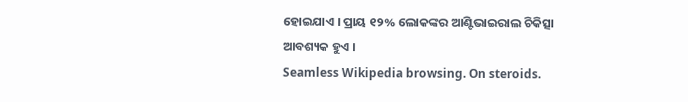ହୋଇଯାଏ । ପ୍ରାୟ ୧୨% ଲୋକଙ୍କର ଆଣ୍ଟିଭାଇରାଲ ଚିକିତ୍ସା ଆବଶ୍ୟକ ହୁଏ ।
Seamless Wikipedia browsing. On steroids.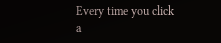Every time you click a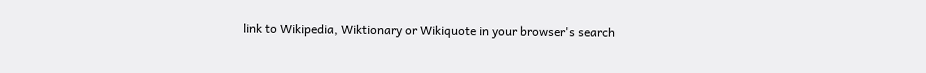link to Wikipedia, Wiktionary or Wikiquote in your browser's search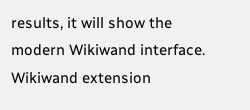results, it will show the modern Wikiwand interface.
Wikiwand extension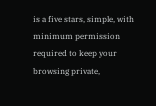is a five stars, simple, with minimum permission required to keep your browsing private,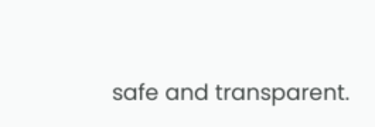safe and transparent.